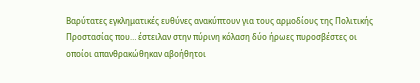Βαρύτατες εγκληματικές ευθύνες ανακύπτουν για τους αρμοδίους της Πολιτικής Προστασίας που… έστειλαν στην πύρινη κόλαση δύο ήρωες πυροσβέστες οι οποίοι απανθρακώθηκαν αβοήθητοι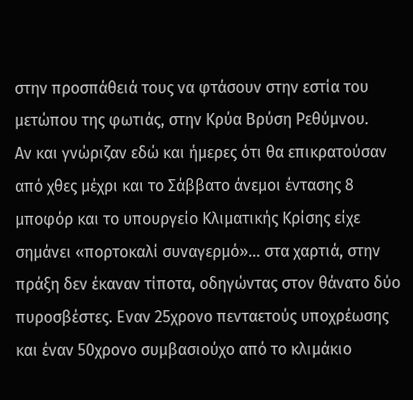στην προσπάθειά τους να φτάσουν στην εστία του μετώπου της φωτιάς, στην Κρύα Βρύση Ρεθύμνου.
Αν και γνώριζαν εδώ και ήμερες ότι θα επικρατούσαν από χθες μέχρι και το Σάββατο άνεμοι έντασης 8 μποφόρ και το υπουργείο Κλιματικής Κρίσης είχε σημάνει «πορτοκαλί συναγερμό»… στα χαρτιά, στην πράξη δεν έκαναν τίποτα, οδηγώντας στον θάνατο δύο πυροσβέστες. Εναν 25χρονο πενταετούς υποχρέωσης και έναν 50χρονο συμβασιούχο από το κλιμάκιο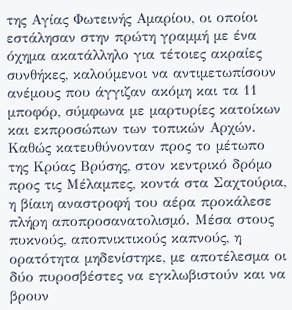της Αγίας Φωτεινής Αμαρίου, οι οποίοι εστάλησαν στην πρώτη γραμμή με ένα όχημα ακατάλληλο για τέτοιες ακραίες συνθήκες, καλούμενοι να αντιμετωπίσουν ανέμους που άγγιζαν ακόμη και τα 11 μποφόρ, σύμφωνα με μαρτυρίες κατοίκων και εκπροσώπων των τοπικών Αρχών.
Καθώς κατευθύνονταν προς το μέτωπο της Κρύας Βρύσης, στον κεντρικό δρόμο προς τις Μέλαμπες, κοντά στα Σαχτούρια, η βίαιη αναστροφή του αέρα προκάλεσε πλήρη αποπροσανατολισμό. Μέσα στους πυκνούς, αποπνικτικούς καπνούς, η ορατότητα μηδενίστηκε, με αποτέλεσμα οι δύο πυροσβέστες να εγκλωβιστούν και να βρουν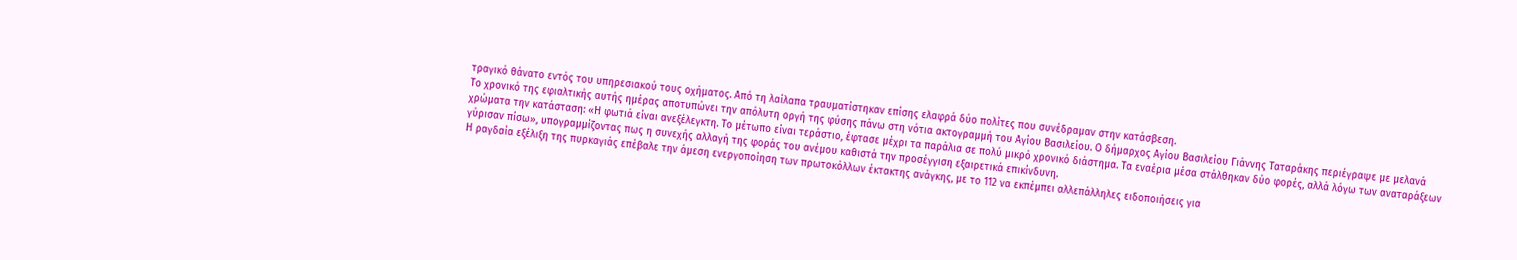τραγικό θάνατο εντός του υπηρεσιακού τους οχήματος. Από τη λαίλαπα τραυματίστηκαν επίσης ελαφρά δύο πολίτες που συνέδραμαν στην κατάσβεση.
Το χρονικό της εφιαλτικής αυτής ημέρας αποτυπώνει την απόλυτη οργή της φύσης πάνω στη νότια ακτογραμμή του Αγίου Βασιλείου. Ο δήμαρχος Αγίου Βασιλείου Γιάννης Ταταράκης περιέγραψε με μελανά χρώματα την κατάσταση: «Η φωτιά είναι ανεξέλεγκτη. Το μέτωπο είναι τεράστιο, έφτασε μέχρι τα παράλια σε πολύ μικρό χρονικό διάστημα. Τα εναέρια μέσα στάλθηκαν δύο φορές, αλλά λόγω των αναταράξεων γύρισαν πίσω», υπογραμμίζοντας πως η συνεχής αλλαγή της φοράς του ανέμου καθιστά την προσέγγιση εξαιρετικά επικίνδυνη.
Η ραγδαία εξέλιξη της πυρκαγιάς επέβαλε την άμεση ενεργοποίηση των πρωτοκόλλων έκτακτης ανάγκης, με το 112 να εκπέμπει αλλεπάλληλες ειδοποιήσεις για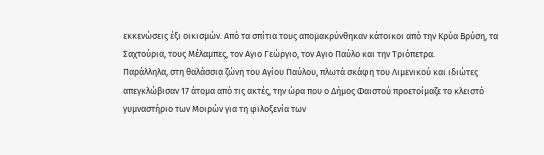εκκενώσεις έξι οικισμών. Από τα σπίτια τους απομακρύνθηκαν κάτοικοι από την Κρύα Βρύση, τα Σαχτούρια, τους Μέλαμπες, τον Αγιο Γεώργιο, τον Αγιο Παύλο και την Τριόπετρα.
Παράλληλα, στη θαλάσσια ζώνη του Αγίου Παύλου, πλωτά σκάφη του Λιμενικού και ιδιώτες απεγκλώβισαν 17 άτομα από τις ακτές, την ώρα που ο Δήμος Φαιστού προετοίμαζε το κλειστό γυμναστήριο των Μοιρών για τη φιλοξενία των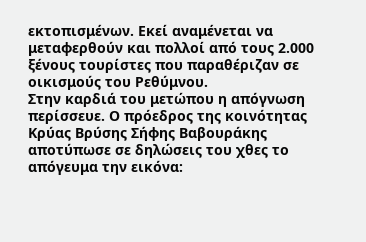εκτοπισμένων. Εκεί αναμένεται να μεταφερθούν και πολλοί από τους 2.000 ξένους τουρίστες που παραθέριζαν σε οικισμούς του Ρεθύμνου.
Στην καρδιά του μετώπου η απόγνωση περίσσευε. Ο πρόεδρος της κοινότητας Κρύας Βρύσης Σήφης Βαβουράκης αποτύπωσε σε δηλώσεις του χθες το απόγευμα την εικόνα: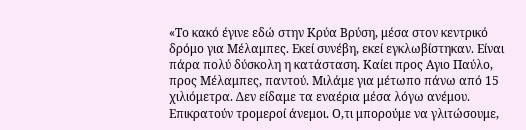«Το κακό έγινε εδώ στην Κρύα Βρύση, μέσα στον κεντρικό δρόμο για Μέλαμπες. Εκεί συνέβη, εκεί εγκλωβίστηκαν. Είναι πάρα πολύ δύσκολη η κατάσταση. Καίει προς Αγιο Παύλο, προς Μέλαμπες, παντού. Μιλάμε για μέτωπο πάνω από 15 χιλιόμετρα. Δεν είδαμε τα εναέρια μέσα λόγω ανέμου. Επικρατούν τρομεροί άνεμοι. Ο,τι μπορούμε να γλιτώσουμε,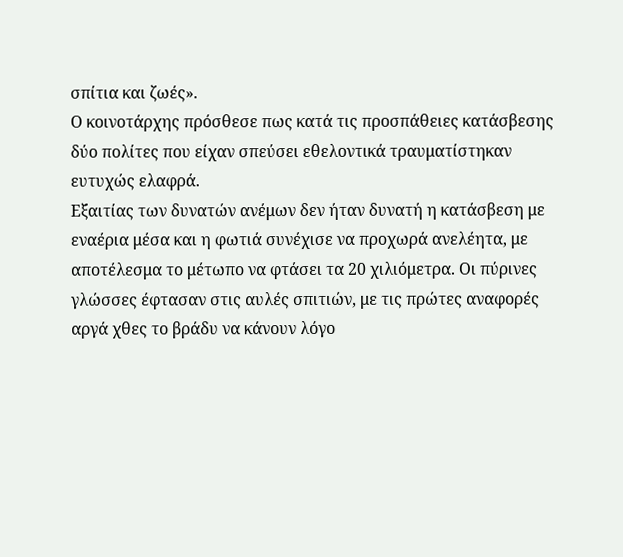σπίτια και ζωές».
Ο κοινοτάρχης πρόσθεσε πως κατά τις προσπάθειες κατάσβεσης δύο πολίτες που είχαν σπεύσει εθελοντικά τραυματίστηκαν ευτυχώς ελαφρά.
Εξαιτίας των δυνατών ανέμων δεν ήταν δυνατή η κατάσβεση με εναέρια μέσα και η φωτιά συνέχισε να προχωρά ανελέητα, με αποτέλεσμα το μέτωπο να φτάσει τα 20 χιλιόμετρα. Οι πύρινες γλώσσες έφτασαν στις αυλές σπιτιών, με τις πρώτες αναφορές αργά χθες το βράδυ να κάνουν λόγο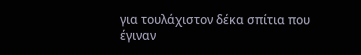για τουλάχιστον δέκα σπίτια που έγιναν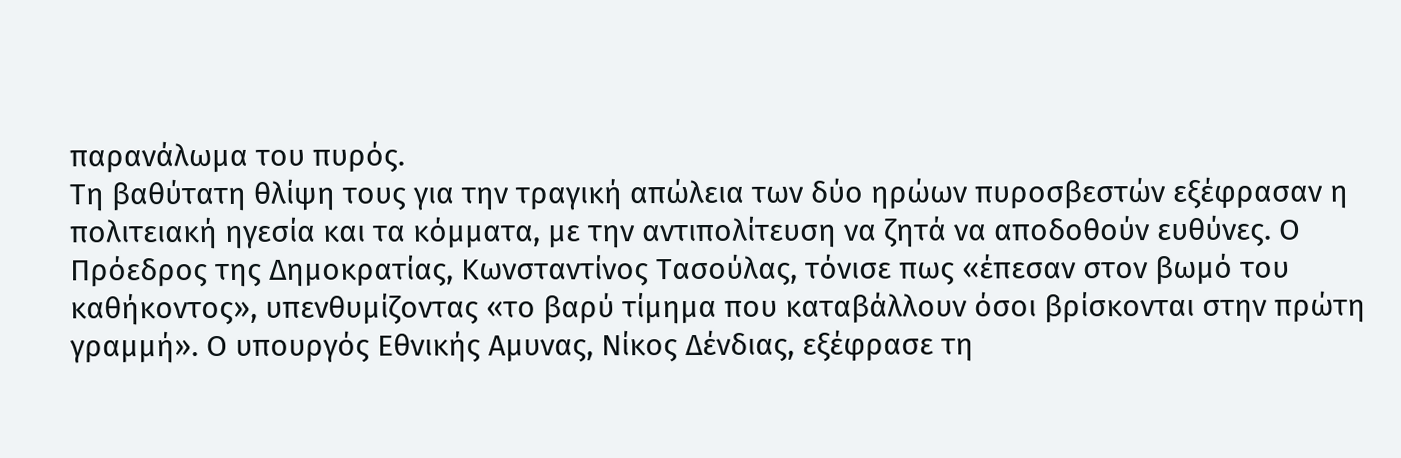παρανάλωμα του πυρός.
Τη βαθύτατη θλίψη τους για την τραγική απώλεια των δύο ηρώων πυροσβεστών εξέφρασαν η πολιτειακή ηγεσία και τα κόμματα, με την αντιπολίτευση να ζητά να αποδοθούν ευθύνες. Ο Πρόεδρος της Δημοκρατίας, Κωνσταντίνος Τασούλας, τόνισε πως «έπεσαν στον βωμό του καθήκοντος», υπενθυμίζοντας «το βαρύ τίμημα που καταβάλλουν όσοι βρίσκονται στην πρώτη γραμμή». Ο υπουργός Εθνικής Αμυνας, Νίκος Δένδιας, εξέφρασε τη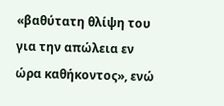«βαθύτατη θλίψη του για την απώλεια εν ώρα καθήκοντος», ενώ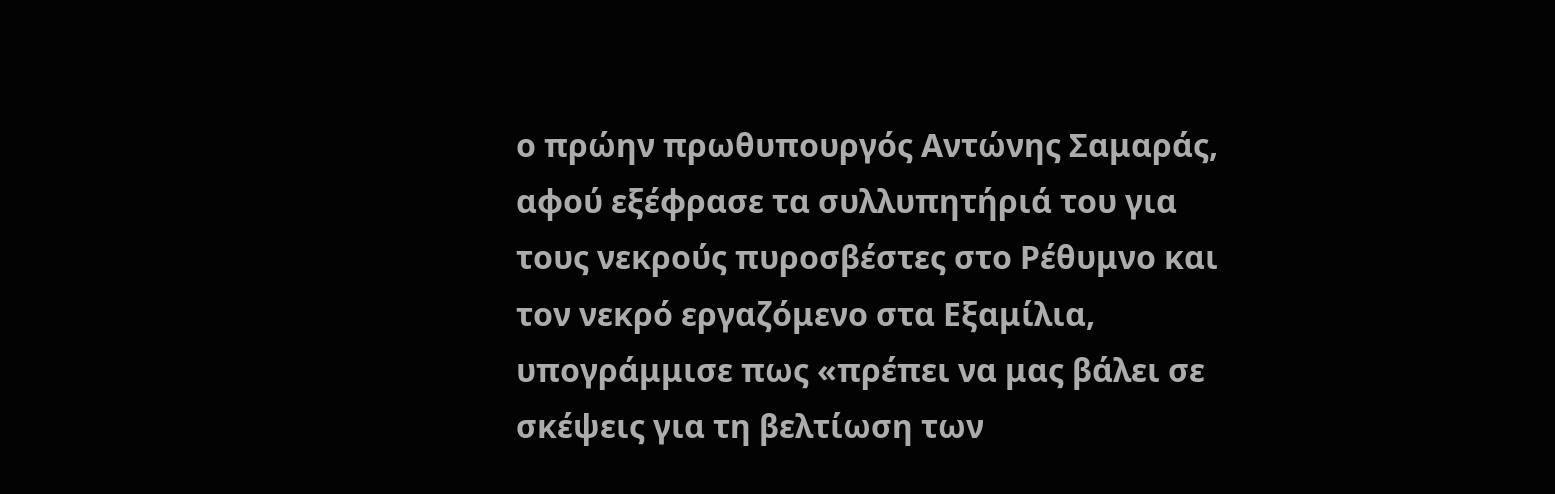ο πρώην πρωθυπουργός Αντώνης Σαμαράς, αφού εξέφρασε τα συλλυπητήριά του για τους νεκρούς πυροσβέστες στο Ρέθυμνο και τον νεκρό εργαζόμενο στα Εξαμίλια, υπογράμμισε πως «πρέπει να μας βάλει σε σκέψεις για τη βελτίωση των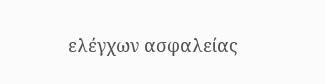ελέγχων ασφαλείας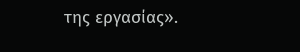της εργασίας».